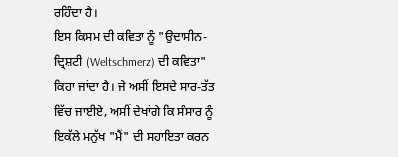ਰਹਿੰਦਾ ਹੈ।
ਇਸ ਕਿਸਮ ਦੀ ਕਵਿਤਾ ਨੂੰ "ਉਦਾਸੀਨ-ਦ੍ਰਿਸ਼ਟੀ (Weltschmerz) ਦੀ ਕਵਿਤਾ" ਕਿਹਾ ਜਾਂਦਾ ਹੈ। ਜੇ ਅਸੀਂ ਇਸਦੇ ਸਾਰ-ਤੱਤ ਵਿੱਚ ਜਾਈਏ, ਅਸੀਂ ਦੇਖਾਂਗੇ ਕਿ ਸੰਸਾਰ ਨੂੰ ਇਕੱਲੇ ਮਨੁੱਖ "ਮੈਂ" ਦੀ ਸਹਾਇਤਾ ਕਰਨ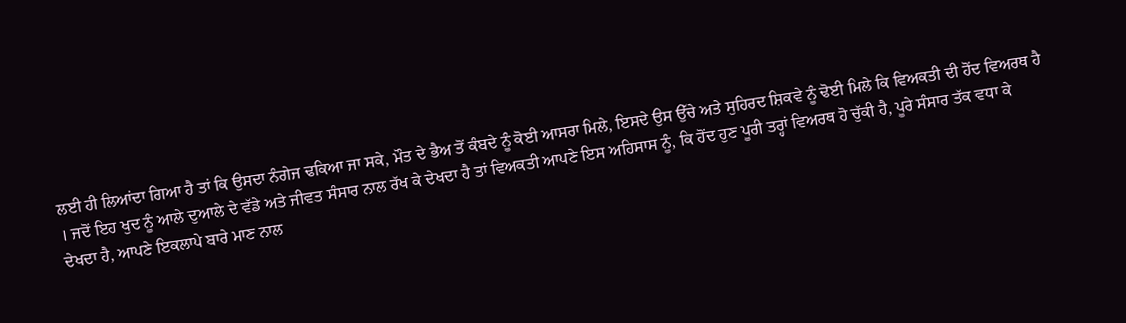ਲਈ ਹੀ ਲਿਆਂਦਾ ਗਿਆ ਹੈ ਤਾਂ ਕਿ ਉਸਦਾ ਨੰਗੇਜ ਢਕਿਆ ਜਾ ਸਕੇ, ਮੌਤ ਦੇ ਭੈਅ ਤੋਂ ਕੰਬਦੇ ਨੂੰ ਕੋਈ ਆਸਰਾ ਮਿਲੇ, ਇਸਦੇ ਉਸ ਉੱਚੇ ਅਤੇ ਸੁਹਿਰਦ ਸ਼ਿਕਵੇ ਨੂੰ ਢੋਈ ਮਿਲੇ ਕਿ ਵਿਅਕਤੀ ਦੀ ਹੋਂਦ ਵਿਅਰਥ ਹੈ । ਜਦੋਂ ਇਹ ਖੁਦ ਨੂੰ ਆਲੇ ਦੁਆਲੇ ਦੇ ਵੱਡੇ ਅਤੇ ਜੀਵਤ ਸੰਸਾਰ ਨਾਲ ਰੱਖ ਕੇ ਦੇਖਦਾ ਹੈ ਤਾਂ ਵਿਅਕਤੀ ਆਪਣੇ ਇਸ ਅਹਿਸਾਸ ਨੂੰ, ਕਿ ਹੋਂਦ ਹੁਣ ਪੂਰੀ ਤਰ੍ਹਾਂ ਵਿਅਰਥ ਹੋ ਚੁੱਕੀ ਹੈ, ਪੂਰੇ ਸੰਸਾਰ ਤੱਕ ਵਧਾ ਕੇ ਦੇਖਦਾ ਹੈ, ਆਪਣੇ ਇਕਲਾਪੇ ਬਾਰੇ ਮਾਣ ਨਾਲ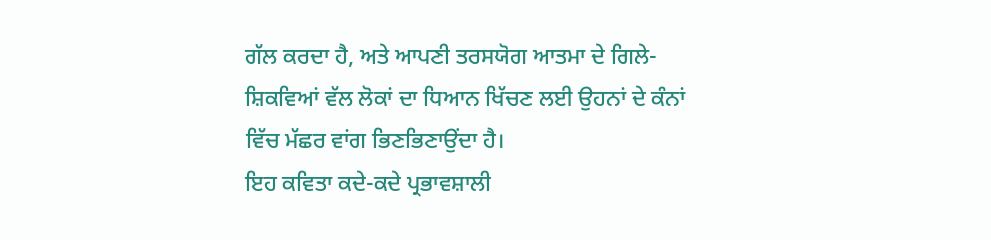ਗੱਲ ਕਰਦਾ ਹੈ, ਅਤੇ ਆਪਣੀ ਤਰਸਯੋਗ ਆਤਮਾ ਦੇ ਗਿਲੇ-ਸ਼ਿਕਵਿਆਂ ਵੱਲ ਲੋਕਾਂ ਦਾ ਧਿਆਨ ਖਿੱਚਣ ਲਈ ਉਹਨਾਂ ਦੇ ਕੰਨਾਂ ਵਿੱਚ ਮੱਛਰ ਵਾਂਗ ਭਿਣਭਿਣਾਉਂਦਾ ਹੈ।
ਇਹ ਕਵਿਤਾ ਕਦੇ-ਕਦੇ ਪ੍ਰਭਾਵਸ਼ਾਲੀ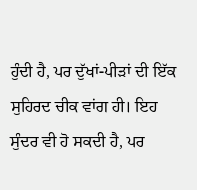ਹੁੰਦੀ ਹੈ, ਪਰ ਦੁੱਖਾਂ-ਪੀੜਾਂ ਦੀ ਇੱਕ ਸੁਹਿਰਦ ਚੀਕ ਵਾਂਗ ਹੀ। ਇਹ ਸੁੰਦਰ ਵੀ ਹੋ ਸਕਦੀ ਹੈ, ਪਰ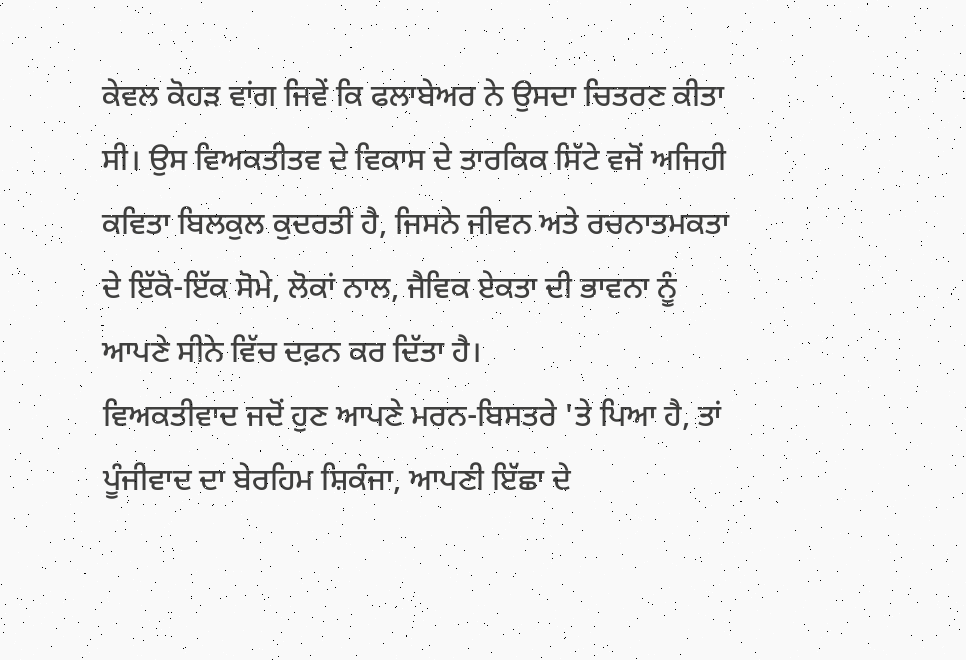ਕੇਵਲ ਕੋਹੜ ਵਾਂਗ ਜਿਵੇਂ ਕਿ ਫਲਾਬੇਅਰ ਨੇ ਉਸਦਾ ਚਿਤਰਣ ਕੀਤਾ ਸੀ। ਉਸ ਵਿਅਕਤੀਤਵ ਦੇ ਵਿਕਾਸ ਦੇ ਤਾਰਕਿਕ ਸਿੱਟੇ ਵਜੋਂ ਅਜਿਹੀ ਕਵਿਤਾ ਬਿਲਕੁਲ ਕੁਦਰਤੀ ਹੈ, ਜਿਸਨੇ ਜੀਵਨ ਅਤੇ ਰਚਨਾਤਮਕਤਾ ਦੇ ਇੱਕੋ-ਇੱਕ ਸੋਮੇ, ਲੋਕਾਂ ਨਾਲ, ਜੈਵਿਕ ਏਕਤਾ ਦੀ ਭਾਵਨਾ ਨੂੰ ਆਪਣੇ ਸੀਨੇ ਵਿੱਚ ਦਫ਼ਨ ਕਰ ਦਿੱਤਾ ਹੈ।
ਵਿਅਕਤੀਵਾਦ ਜਦੋਂ ਹੁਣ ਆਪਣੇ ਮਰਨ-ਬਿਸਤਰੇ 'ਤੇ ਪਿਆ ਹੈ, ਤਾਂ ਪੂੰਜੀਵਾਦ ਦਾ ਬੇਰਹਿਮ ਸ਼ਿਕੰਜਾ, ਆਪਣੀ ਇੱਛਾ ਦੇ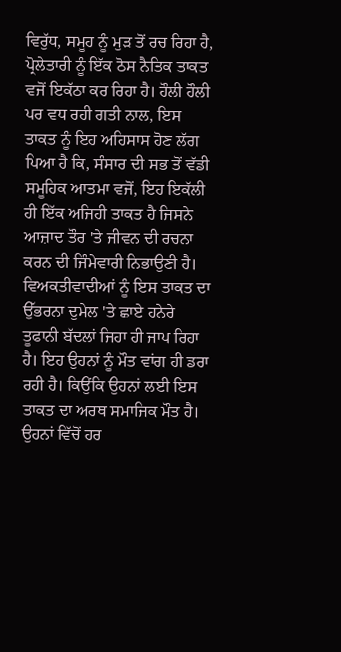ਵਿਰੁੱਧ, ਸਮੂਹ ਨੂੰ ਮੁੜ ਤੋਂ ਰਚ ਰਿਹਾ ਹੈ, ਪ੍ਰੋਲੇਤਾਰੀ ਨੂੰ ਇੱਕ ਠੋਸ ਨੈਤਿਕ ਤਾਕਤ ਵਜੋਂ ਇਕੱਠਾ ਕਰ ਰਿਹਾ ਹੈ। ਹੌਲੀ ਹੌਲੀ ਪਰ ਵਧ ਰਹੀ ਗਤੀ ਨਾਲ, ਇਸ ਤਾਕਤ ਨੂੰ ਇਹ ਅਹਿਸਾਸ ਹੋਣ ਲੱਗ ਪਿਆ ਹੈ ਕਿ, ਸੰਸਾਰ ਦੀ ਸਭ ਤੋਂ ਵੱਡੀ ਸਮੂਹਿਕ ਆਤਮਾ ਵਜੋਂ, ਇਹ ਇਕੱਲੀ ਹੀ ਇੱਕ ਅਜਿਹੀ ਤਾਕਤ ਹੈ ਜਿਸਨੇ ਆਜ਼ਾਦ ਤੌਰ 'ਤੇ ਜੀਵਨ ਦੀ ਰਚਨਾ ਕਰਨ ਦੀ ਜਿੰਮੇਵਾਰੀ ਨਿਭਾਉਣੀ ਹੈ।
ਵਿਅਕਤੀਵਾਦੀਆਂ ਨੂੰ ਇਸ ਤਾਕਤ ਦਾ ਉੱਭਰਨਾ ਦੁਮੇਲ 'ਤੇ ਛਾਏ ਹਨੇਰੇ ਤੂਫਾਨੀ ਬੱਦਲਾਂ ਜਿਹਾ ਹੀ ਜਾਪ ਰਿਹਾ ਹੈ। ਇਹ ਉਹਨਾਂ ਨੂੰ ਮੌਤ ਵਾਂਗ ਹੀ ਡਰਾ ਰਹੀ ਹੈ। ਕਿਉਂਕਿ ਉਹਨਾਂ ਲਈ ਇਸ ਤਾਕਤ ਦਾ ਅਰਥ ਸਮਾਜਿਕ ਮੌਤ ਹੈ। ਉਹਨਾਂ ਵਿੱਚੋਂ ਹਰ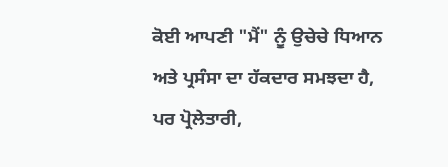ਕੋਈ ਆਪਣੀ "ਮੈਂ" ਨੂੰ ਉਚੇਚੇ ਧਿਆਨ ਅਤੇ ਪ੍ਰਸੰਸਾ ਦਾ ਹੱਕਦਾਰ ਸਮਝਦਾ ਹੈ, ਪਰ ਪ੍ਰੋਲੇਤਾਰੀ,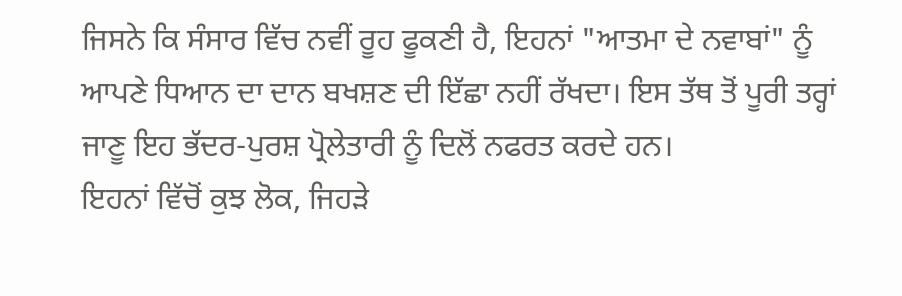ਜਿਸਨੇ ਕਿ ਸੰਸਾਰ ਵਿੱਚ ਨਵੀਂ ਰੂਹ ਫੂਕਣੀ ਹੈ, ਇਹਨਾਂ "ਆਤਮਾ ਦੇ ਨਵਾਬਾਂ" ਨੂੰ ਆਪਣੇ ਧਿਆਨ ਦਾ ਦਾਨ ਬਖਸ਼ਣ ਦੀ ਇੱਛਾ ਨਹੀਂ ਰੱਖਦਾ। ਇਸ ਤੱਥ ਤੋਂ ਪੂਰੀ ਤਰ੍ਹਾਂ ਜਾਣੂ ਇਹ ਭੱਦਰ-ਪੁਰਸ਼ ਪ੍ਰੋਲੇਤਾਰੀ ਨੂੰ ਦਿਲੋਂ ਨਫਰਤ ਕਰਦੇ ਹਨ।
ਇਹਨਾਂ ਵਿੱਚੋਂ ਕੁਝ ਲੋਕ, ਜਿਹੜੇ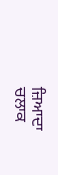ਜ਼ਿਆਦਾ ਚਲਾਕ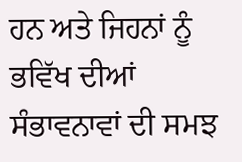ਹਨ ਅਤੇ ਜਿਹਨਾਂ ਨੂੰ ਭਵਿੱਖ ਦੀਆਂ ਸੰਭਾਵਨਾਵਾਂ ਦੀ ਸਮਝ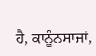ਹੈ, ਕਾਨੂੰਨਸਾਜਾਂ,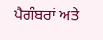ਪੈਗੰਬਰਾਂ ਅਤੇ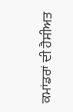ਕਮਾਂਡਰਾਂ ਦੀ ਹੈਸੀਅਤ